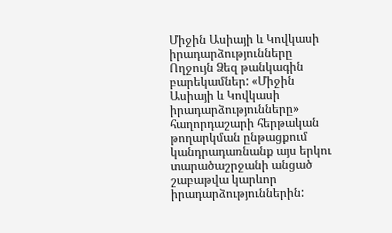Միջին Ասիայի և Կովկասի իրադարձությունները
Ողջույն Ձեզ թանկագին բարեկամներ: «Միջին Ասիայի և Կովկասի իրադարձությունները» հաղորդաշարի հերթական թողարկման ընթացքում կանդրադառնանք այս երկու տարածաշրջանի անցած շաբաթվա կարևոր իրադարձություններին: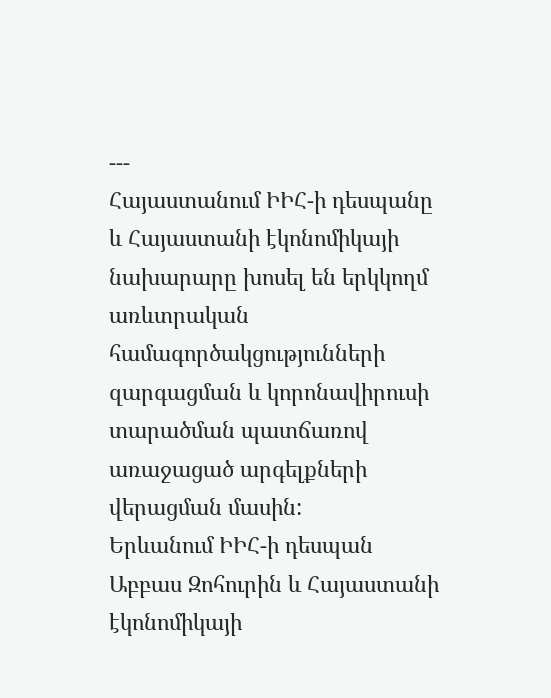---
Հայաստանում ԻԻՀ-ի դեսպանը և Հայաստանի էկոնոմիկայի նախարարը խոսել են երկկողմ առևտրական համագործակցությունների զարգացման և կորոնավիրուսի տարածման պատճառով առաջացած արգելքների վերացման մասին:
Երևանում ԻԻՀ-ի դեսպան Աբբաս Զոհուրին և Հայաստանի էկոնոմիկայի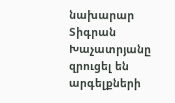նախարար Տիգրան Խաչատրյանը զրուցել են արգելքների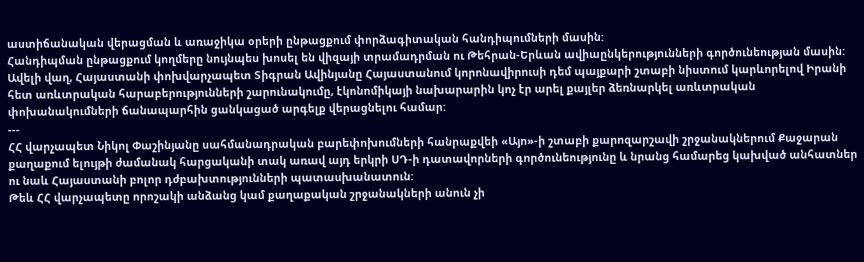աստիճանական վերացման և առաջիկա օրերի ընթացքում փորձագիտական հանդիպումների մասին:
Հանդիպման ընթացքում կողմերը նույնպես խոսել են վիզայի տրամադրման ու Թեհրան-Երևան ավիաընկերությունների գործունեության մասին:
Ավելի վաղ, Հայաստանի փոխվարչապետ Տիգրան Ավինյանը Հայաստանում կորոնավիրուսի դեմ պայքարի շտաբի նիստում կարևորելով Իրանի հետ առևտրական հարաբերությունների շարունակումը, էկոնոմիկայի նախարարին կոչ էր արել քայլեր ձեռնարկել առևտրական փոխանակումների ճանապարհին ցանկացած արգելք վերացնելու համար:
---
ՀՀ վարչապետ Նիկոլ Փաշինյանը սահմանադրական բարեփոխումների հանրաքվեի «Այո»-ի շտաբի քարոզարշավի շրջանակներում Քաջարան քաղաքում ելույթի ժամանակ հարցականի տակ առավ այդ երկրի ՍԴ-ի դատավորների գործունեությունը և նրանց համարեց կախված անհատներ ու նաև Հայաստանի բոլոր դժբախտությունների պատասխանատուն:
Թեև ՀՀ վարչապետը որոշակի անձանց կամ քաղաքական շրջանակների անուն չի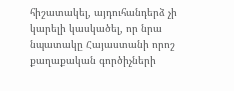հիշատակել, այդուհանդերձ չի կարելի կասկածել, որ նրա նպատակը Հայաստանի որոշ քաղաքական գործիչների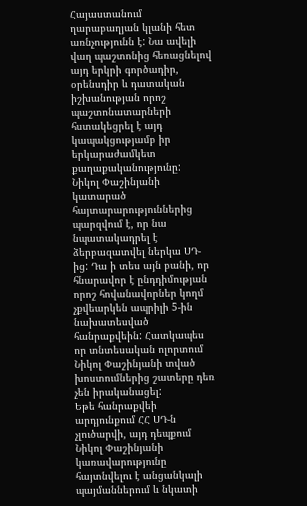Հայաստանում ղարաբաղյան կլանի հետ առնչությունն է: Նա ավելի վաղ պաշտոնից հեռացնելով այդ երկրի գործադիր, օրենսդիր և դատական իշխանության որոշ պաշտոնատարների հստակեցրել է այդ կապակցությամբ իր երկարաժամկետ քաղաքականությունը:
Նիկոլ Փաշինյանի կատարած հայտարարություններից պարզվում է, որ նա նպատակադրել է ձերբազատվել ներկա ՍԴ-ից: Դա ի տես այն բանի, որ հնարավոր է ընդդիմության որոշ հովանավորներ կողմ չքվեարկեն ապրիլի 5-ին նախատեսված հանրաքվեին: Հատկապես որ տնտեսական ոլորտում Նիկոլ Փաշինյանի տված խոստումներից շատերը դեռ չեն իրականացել:
Եթե հանրաքվեի արդյունքում ՀՀ ՍԴ-ն չլուծարվի, այդ դեպքում Նիկոլ Փաշինյանի կառավարությունը հայտնվելու է անցանկալի պայմաններում և նկատի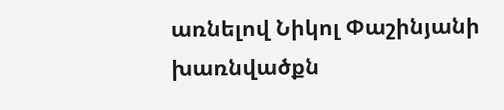առնելով Նիկոլ Փաշինյանի խառնվածքն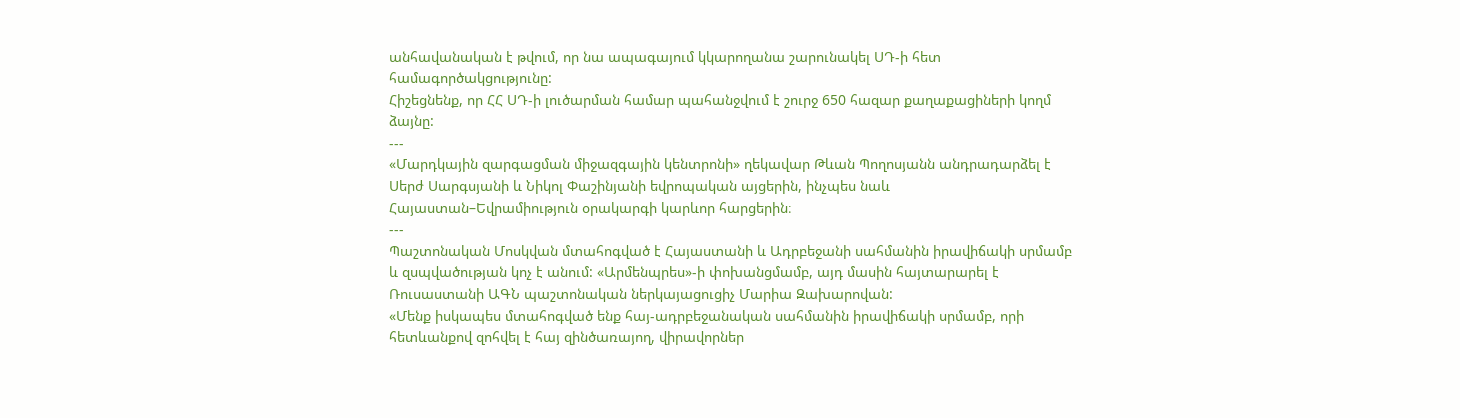անհավանական է թվում, որ նա ապագայում կկարողանա շարունակել ՍԴ-ի հետ համագործակցությունը:
Հիշեցնենք, որ ՀՀ ՍԴ-ի լուծարման համար պահանջվում է շուրջ 650 հազար քաղաքացիների կողմ ձայնը:
---
«Մարդկային զարգացման միջազգային կենտրոնի» ղեկավար Թևան Պողոսյանն անդրադարձել է Սերժ Սարգսյանի և Նիկոլ Փաշինյանի եվրոպական այցերին, ինչպես նաև Հայաստան–Եվրամիություն օրակարգի կարևոր հարցերին։
---
Պաշտոնական Մոսկվան մտահոգված է Հայաստանի և Ադրբեջանի սահմանին իրավիճակի սրմամբ և զսպվածության կոչ է անում: «Արմենպրես»-ի փոխանցմամբ, այդ մասին հայտարարել է Ռուսաստանի ԱԳՆ պաշտոնական ներկայացուցիչ Մարիա Զախարովան:
«Մենք իսկապես մտահոգված ենք հայ-ադրբեջանական սահմանին իրավիճակի սրմամբ, որի հետևանքով զոհվել է հայ զինծառայող, վիրավորներ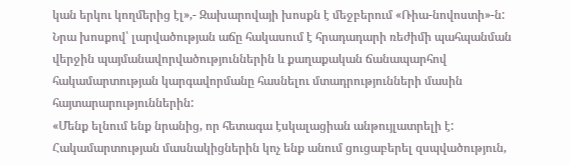կան երկու կողմերից էլ»,- Զախարովայի խոսքն է մեջբերում «Ռիա-նովոստի»-ն:
Նրա խոսքով՝ լարվածության աճը հակասում է հրադադարի ռեժիմի պահպանման վերջին պայմանավորվածություններին և քաղաքական ճանապարհով հակամարտության կարգավորմանը հասնելու մտադրությունների մասին հայտարարություններին:
«Մենք ելնում ենք նրանից, որ հետագա էսկալացիան անթույլատրելի է: Հակամարտության մասնակիցներին կոչ ենք անում ցուցաբերել զսպվածություն,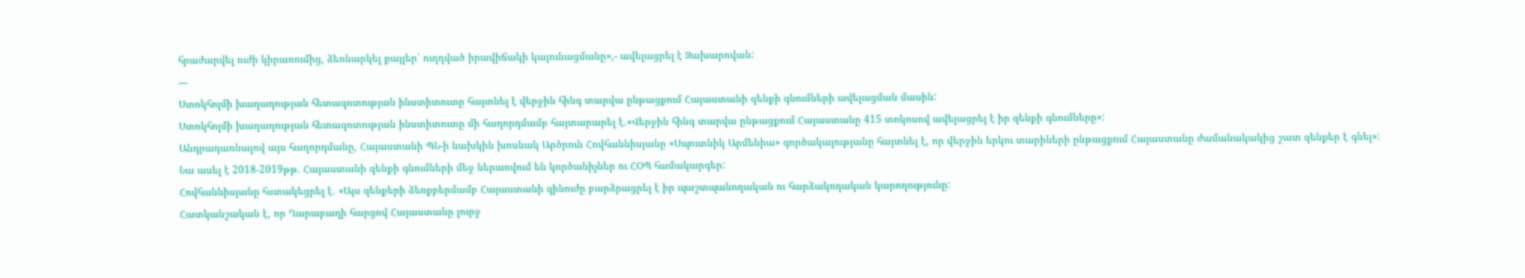հրաժարվել ուժի կիրառումից, ձեռնարկել քայլեր՝ ուղղված իրավիճակի կայունացմանը»,- ավելացրել է Զախարովան:
---
Ստոկհոլմի խաղաղության հետազոտության ինստիտուտը հայտնել է վերջին հինգ տարվա ընթացքում Հայաստանի զենքի գնումների ավելացման մասին:
Ստոկհոլմի խաղաղության հետազոտության ինստիտուտը մի հաղորդմամբ հայտարարել է.«Վերջին հինգ տարվա ընթացքում Հայաստանը 415 տոկոսով ավելացրել է իր զենքի գնումները»:
Անդրադառնալով այս հաղորդմանը, Հայաստանի ՊՆ-ի նախկին խոսնակ Արծրուն Հովհաննիսյանը «Սպուտնիկ Արմենիա» գործակալությանը հայտնել է, որ վերջին երկու տարիների ընթացքում Հայաստանը ժամանակակից շատ զենքեր է գնել»:
Նա ասել է 2018-2019թթ. Հայաստանի զենքի գնումների մեջ ներառվում են կործանիչներ ու ՀՕՊ համակարգեր:
Հովհաննիսյանը հստակեցրել է. «Այս զենքերի ձեռքբերմամբ Հայաստանի զինուժը բարձրացրել է իր պաշտպանողական ու հարձակողական կարողությունը:
Հատկանշական է, որ Ղարաբաղի հարցով Հայաստանը լուրջ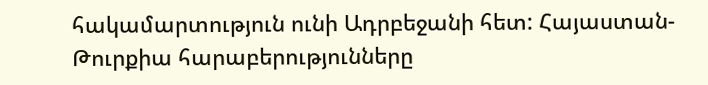հակամարտություն ունի Ադրբեջանի հետ: Հայաստան-Թուրքիա հարաբերությունները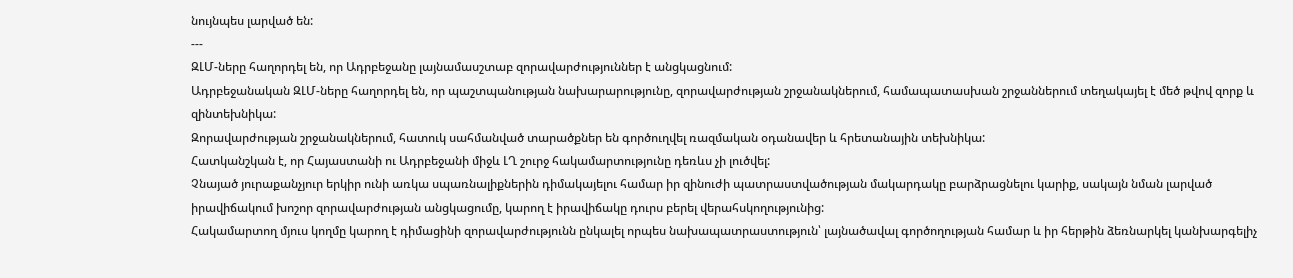նույնպես լարված են:
---
ԶԼՄ-ները հաղորդել են, որ Ադրբեջանը լայնամասշտաբ զորավարժություններ է անցկացնում:
Ադրբեջանական ԶԼՄ-ները հաղորդել են, որ պաշտպանության նախարարությունը, զորավարժության շրջանակներում, համապատասխան շրջաններում տեղակայել է մեծ թվով զորք և զինտեխնիկա:
Զորավարժության շրջանակներում, հատուկ սահմանված տարածքներ են գործուղվել ռազմական օդանավեր և հրետանային տեխնիկա:
Հատկանշկան է, որ Հայաստանի ու Ադրբեջանի միջև ԼՂ շուրջ հակամարտությունը դեռևս չի լուծվել:
Չնայած յուրաքանչյուր երկիր ունի առկա սպառնալիքներին դիմակայելու համար իր զինուժի պատրաստվածության մակարդակը բարձրացնելու կարիք, սակայն նման լարված իրավիճակում խոշոր զորավարժության անցկացումը, կարող է իրավիճակը դուրս բերել վերահսկողությունից:
Հակամարտող մյուս կողմը կարող է դիմացինի զորավարժությունն ընկալել որպես նախապատրաստություն՝ լայնածավալ գործողության համար և իր հերթին ձեռնարկել կանխարգելիչ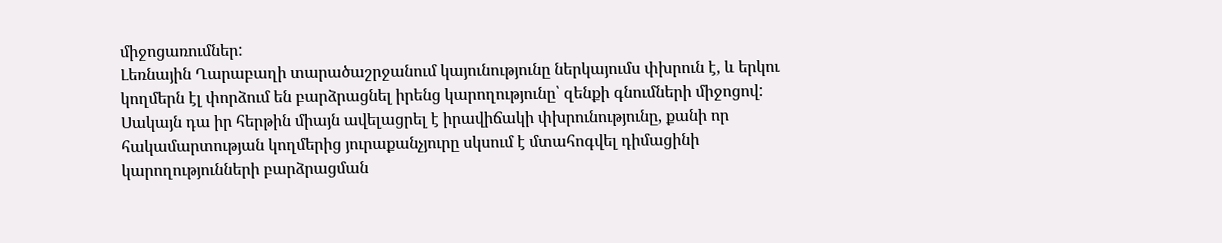միջոցառումներ:
Լեռնային Ղարաբաղի տարածաշրջանում կայունությունը ներկայումս փխրուն է, և երկու կողմերն էլ փորձում են բարձրացնել իրենց կարողությունը՝ զենքի գնումների միջոցով: Սակայն դա իր հերթին միայն ավելացրել է իրավիճակի փխրունությունը, քանի որ հակամարտության կողմերից յուրաքանչյուրը սկսում է մտահոգվել դիմացինի կարողությունների բարձրացման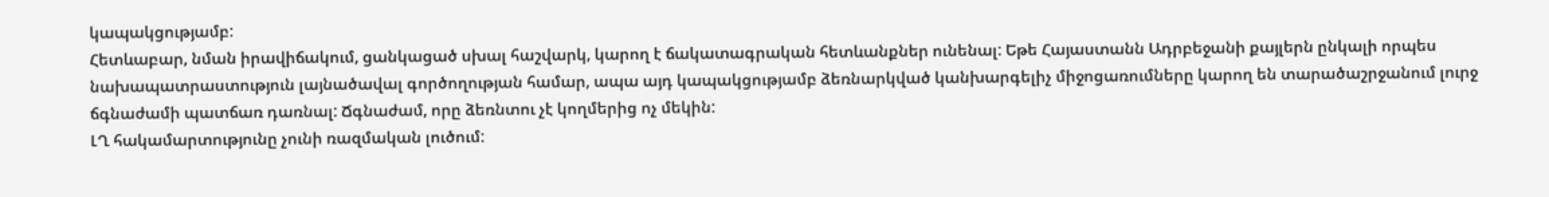կապակցությամբ:
Հետևաբար, նման իրավիճակում, ցանկացած սխալ հաշվարկ, կարող է ճակատագրական հետևանքներ ունենալ: Եթե Հայաստանն Ադրբեջանի քայլերն ընկալի որպես նախապատրաստություն լայնածավալ գործողության համար, ապա այդ կապակցությամբ ձեռնարկված կանխարգելիչ միջոցառումները կարող են տարածաշրջանում լուրջ ճգնաժամի պատճառ դառնալ: Ճգնաժամ, որը ձեռնտու չէ կողմերից ոչ մեկին:
ԼՂ հակամարտությունը չունի ռազմական լուծում: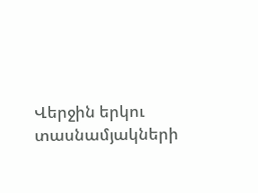Վերջին երկու տասնամյակների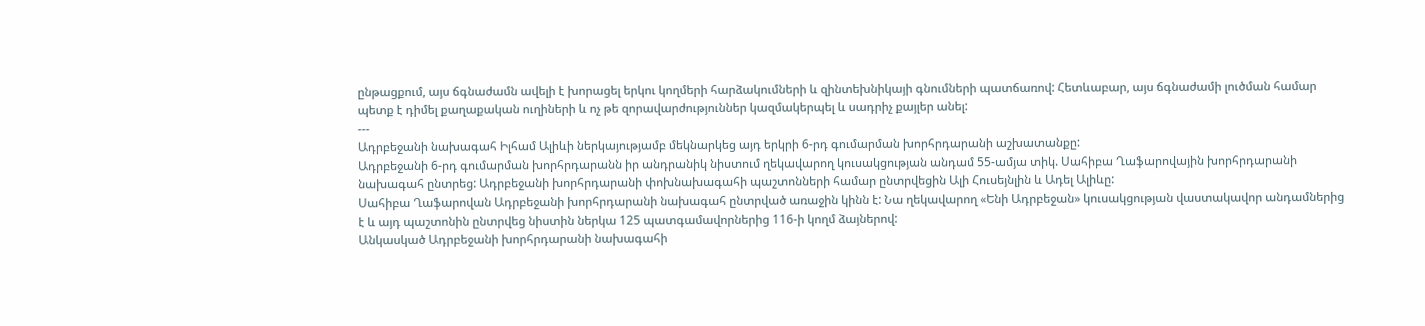ընթացքում, այս ճգնաժամն ավելի է խորացել երկու կողմերի հարձակումների և զինտեխնիկայի գնումների պատճառով: Հետևաբար, այս ճգնաժամի լուծման համար պետք է դիմել քաղաքական ուղիների և ոչ թե զորավարժություններ կազմակերպել և սադրիչ քայլեր անել:
---
Ադրբեջանի նախագահ Իլհամ Ալիևի ներկայությամբ մեկնարկեց այդ երկրի 6-րդ գումարման խորհրդարանի աշխատանքը:
Ադրբեջանի 6-րդ գումարման խորհրդարանն իր անդրանիկ նիստում ղեկավարող կուսակցության անդամ 55-ամյա տիկ. Սահիբա Ղաֆարովային խորհրդարանի նախագահ ընտրեց: Ադրբեջանի խորհրդարանի փոխնախագահի պաշտոնների համար ընտրվեցին Ալի Հուսեյնլին և Ադել Ալիևը:
Սահիբա Ղաֆարովան Ադրբեջանի խորհրդարանի նախագահ ընտրված առաջին կինն է: Նա ղեկավարող «Ենի Ադրբեջան» կուսակցության վաստակավոր անդամներից է և այդ պաշտոնին ընտրվեց նիստին ներկա 125 պատգամավորներից 116-ի կողմ ձայներով:
Անկասկած Ադրբեջանի խորհրդարանի նախագահի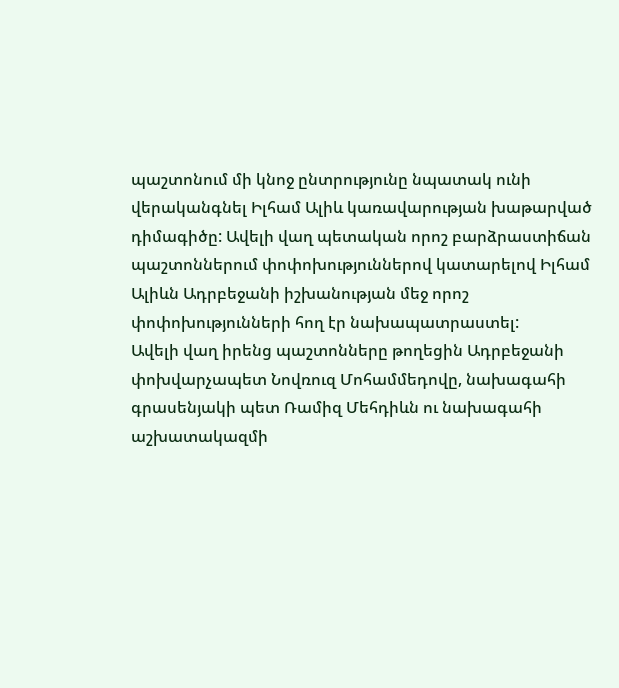պաշտոնում մի կնոջ ընտրությունը նպատակ ունի վերականգնել Իլհամ Ալիև կառավարության խաթարված դիմագիծը: Ավելի վաղ պետական որոշ բարձրաստիճան պաշտոններում փոփոխություններով կատարելով Իլհամ Ալիևն Ադրբեջանի իշխանության մեջ որոշ փոփոխությունների հող էր նախապատրաստել:
Ավելի վաղ իրենց պաշտոնները թողեցին Ադրբեջանի փոխվարչապետ Նովռուզ Մոհամմեդովը, նախագահի գրասենյակի պետ Ռամիզ Մեհդիևն ու նախագահի աշխատակազմի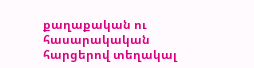քաղաքական ու հասարակական հարցերով տեղակալ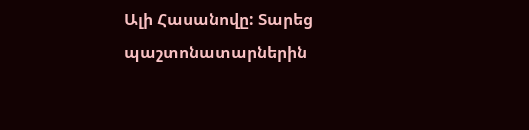Ալի Հասանովը: Տարեց պաշտոնատարներին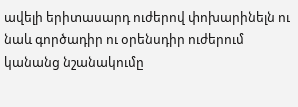ավելի երիտասարդ ուժերով փոխարինելն ու նաև գործադիր ու օրենսդիր ուժերում կանանց նշանակումը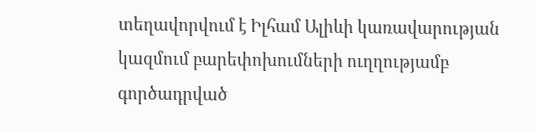տեղավորվում է Իլհամ Ալիևի կառավարության կազմում բարեփոխումների ուղղությամբ գործադրված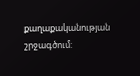քաղաքականության շրջագծում: